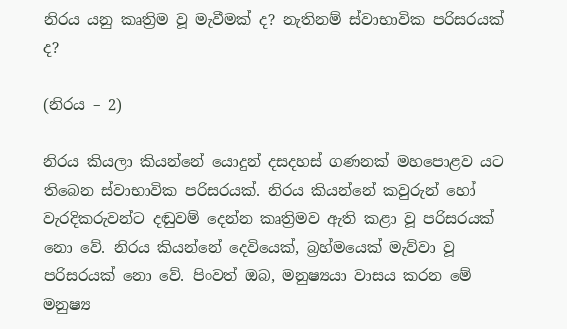නිරය යනු කෘත්‍රිම වූ මැවීමක් ද? නැතිනම් ස්වාභාවික පරිසරයක් ද?

(නිරය – 2)

නිරය කියලා කියන්නේ යොදුන් දසදහස් ගණනක් මහපොළව යට තිබෙන ස්වාභාවික පරිසරයක්. නිරය කියන්නේ කවුරුන් හෝ වැරදිකරුවන්ට දඬුවම් දෙන්න කෘත්‍රිමව ඇති කළා වූ පරිසරයක් නො වේ. නිරය කියන්නේ දෙවියෙක්, බ්‍රහ්මයෙක් මැව්වා වූ පරිසරයක් නො වේ. පිංවත් ඔබ, මනුෂ්‍යයා වාසය කරන මේ මනුෂ්‍ය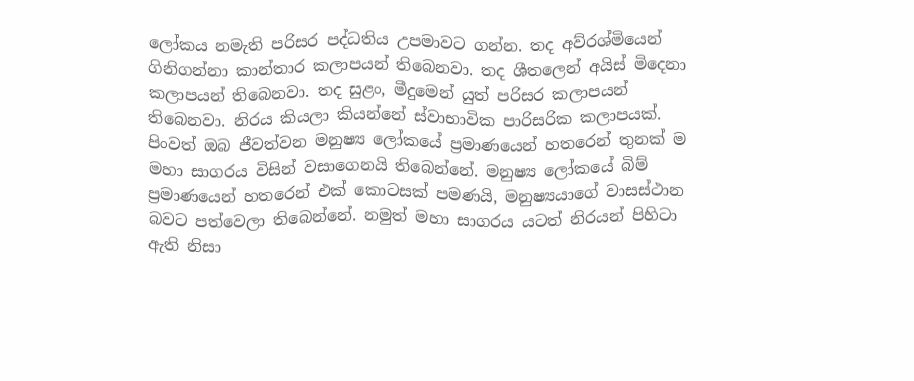ලෝකය නමැති පරිසර පද්ධතිය උපමාවට ගන්න. තද අව්රශ්මියෙන් ගිනිගන්නා කාන්තාර කලාපයන් තිබෙනවා. තද ශීතලෙන් අයිස් මිදෙනා කලාපයන් තිබෙනවා. තද සුළං, මීදුමෙන් යුත් පරිසර කලාපයන් තිබෙනවා. නිරය කියලා කියන්නේ ස්වාභාවික පාරිසරික කලාපයක්. පිංවත් ඔබ ජීවත්වන මනුෂ්‍ය ලෝකයේ ප්‍රමාණයෙන් හතරෙන් තුනක් ම මහා සාගරය විසින් වසාගෙනයි තිබෙන්නේ. මනුෂ්‍ය ලෝකයේ බිම් ප්‍රමාණයෙන් හතරෙන් එක් කොටසක් පමණයි, මනුෂ්‍යයාගේ වාසස්ථාන බවට පත්වෙලා තිබෙන්නේ. නමුත් මහා සාගරය යටත් නිරයන් පිහිටා ඇති නිසා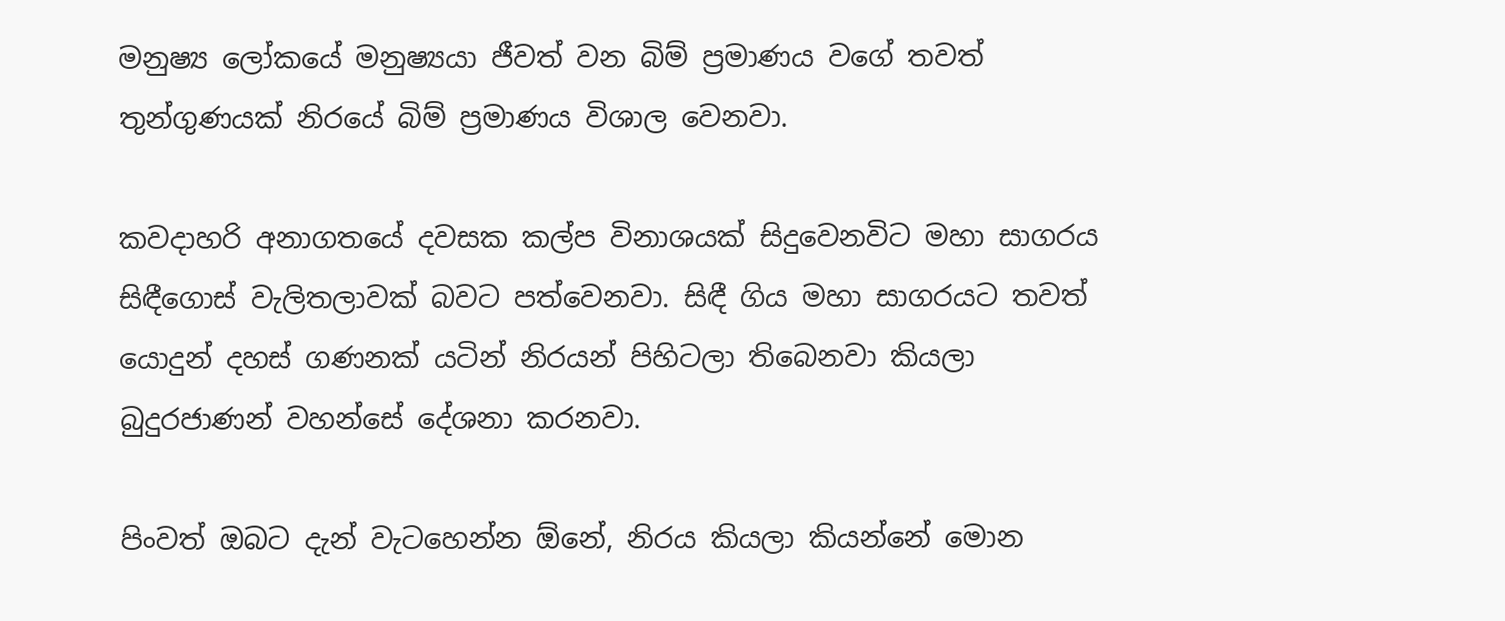මනුෂ්‍ය ලෝකයේ මනුෂ්‍යයා ජීවත් වන බිම් ප්‍රමාණය වගේ තවත් තුන්ගුණයක් නිරයේ බිම් ප්‍රමාණය විශාල වෙනවා.

කවදාහරි අනාගතයේ දවසක කල්ප විනාශයක් සිදුවෙනවිට මහා සාගරය සිඳීගොස් වැලිතලාවක් බවට පත්වෙනවා. සිඳී ගිය මහා සාගරයට තවත් යොදුන් දහස් ගණනක් යටින් නිරයන් පිහිටලා තිබෙනවා කියලා බුදුරජාණන් වහන්සේ දේශනා කරනවා.

පිංවත් ඔබට දැන් වැටහෙන්න ඕනේ, නිරය කියලා කියන්නේ මොන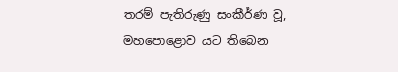තරම් පැතිරුණු සංකීර්ණ වූ, මහපොළොව යට තිබෙන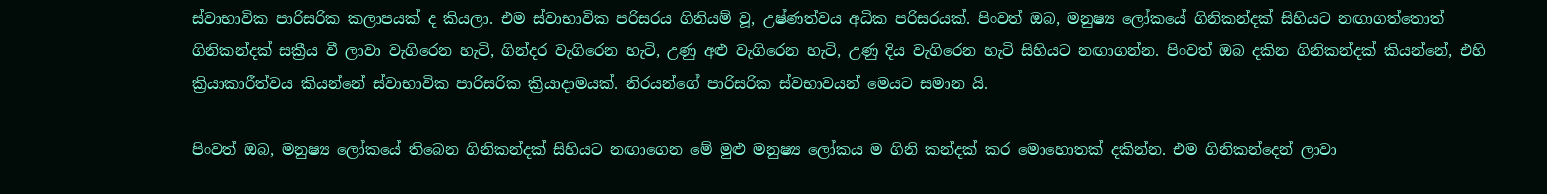ස්වාභාවික පාරිසරික කලාපයක් ද කියලා. එම ස්වාභාවික පරිසරය ගිනියම් වූ, උෂ්ණත්වය අධික පරිසරයක්. පිංවත් ඔබ, මනුෂ්‍ය ලෝකයේ ගිනිකන්දක් සිහියට නඟාගත්තොත් ගිනිකන්දක් සක්‍රීය වී ලාවා වැගිරෙන හැටි, ගින්දර වැගිරෙන හැටි, උණු අළු වැගිරෙන හැටි, උණු දිය වැගිරෙන හැටි සිහියට නඟාගන්න. පිංවත් ඔබ දකින ගිනිකන්දක් කියන්නේ, එහි ක්‍රියාකාරීත්වය කියන්නේ ස්වාභාවික පාරිසරික ක්‍රියාදාමයක්. නිරයන්ගේ පාරිසරික ස්වභාවයන් මෙයට සමාන යි.

පිංවත් ඔබ, මනුෂ්‍ය ලෝකයේ තිබෙන ගිනිකන්දක් සිහියට නඟාගෙන මේ මුළු මනුෂ්‍ය ලෝකය ම ගිනි කන්දක් කර මොහොතක් දකින්න. එම ගිනිකන්දෙන් ලාවා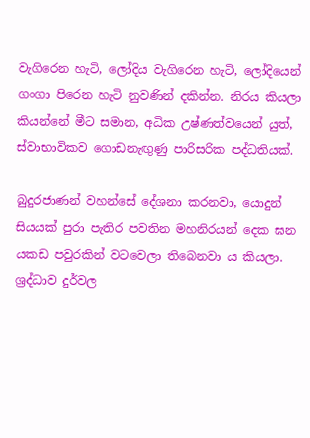වැගිරෙන හැටි, ලෝදිය වැගිරෙන හැටි, ලෝදියෙන් ගංගා පිරෙන හැටි නුවණින් දකින්න. නිරය කියලා කියන්නේ මීට සමාන, අධික උෂ්ණත්වයෙන් යුත්, ස්වාභාවිකව ගොඩනැඟුණු පාරිසරික පද්ධතියක්.

බුදුරජාණන් වහන්සේ දේශනා කරනවා, යොදුන් සියයක් පුරා පැතිර පවතින මහනිරයන් දෙක ඝන යකඩ පවුරකින් වටවෙලා තිබෙනවා ය කියලා. ශ්‍රද්ධාව දුර්වල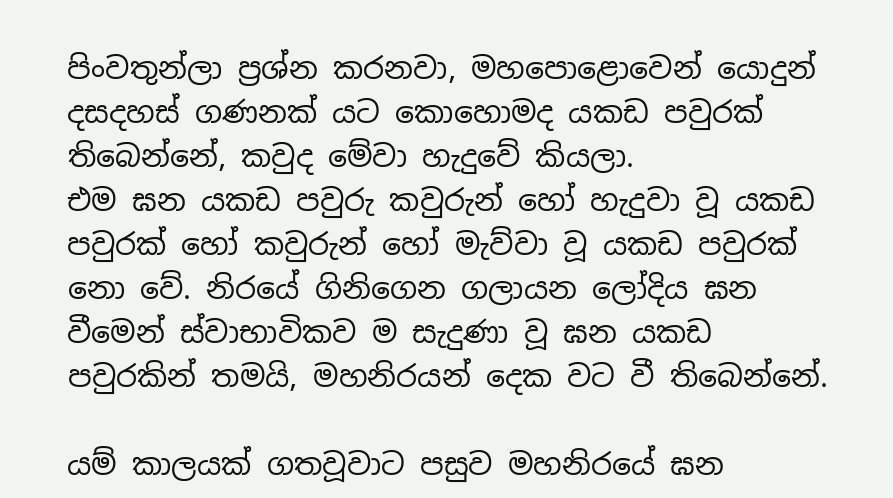පිංවතුන්ලා ප්‍රශ්න කරනවා, මහපොළොවෙන් යොදුන් දසදහස් ගණනක් යට කොහොමද යකඩ පවුරක් තිබෙන්නේ, කවුද මේවා හැදුවේ කියලා.
එම ඝන යකඩ පවුරු කවුරුන් හෝ හැදුවා වූ යකඩ පවුරක් හෝ කවුරුන් හෝ මැව්වා වූ යකඩ පවුරක් නො වේ. නිරයේ ගිනිගෙන ගලායන ලෝදිය ඝන වීමෙන් ස්වාභාවිකව ම සැදුණා වූ ඝන යකඩ පවුරකින් තමයි, මහනිරයන් දෙක වට වී තිබෙන්නේ.

යම් කාලයක් ගතවූවාට පසුව මහනිරයේ ඝන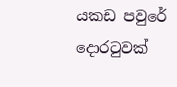යකඩ පවුරේ දොරටුවක්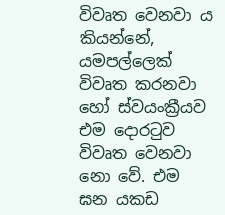විවෘත වෙනවා ය කියන්නේ, යමපල්ලෙක් විවෘත කරනවා හෝ ස්වයංක්‍රීයව එම දොරටුව විවෘත වෙනවා නො වේ. එම ඝන යකඩ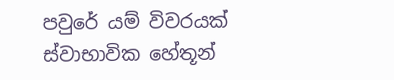පවුරේ යම් විවරයක් ස්වාභාවික හේතූන්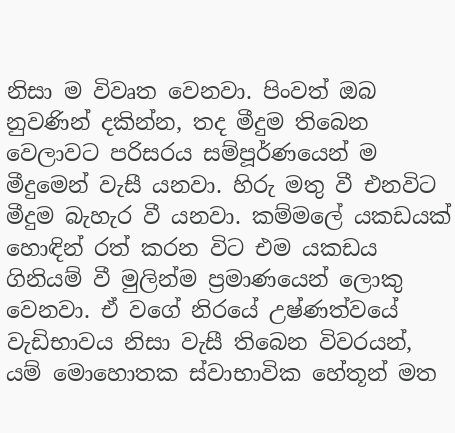නිසා ම විවෘත වෙනවා. පිංවත් ඔබ නුවණින් දකින්න, තද මීදුම තිබෙන වෙලාවට පරිසරය සම්පූර්ණයෙන් ම මීදුමෙන් වැසී යනවා. හිරු මතු වී එනවිට මීදුම බැහැර වී යනවා. කම්මලේ යකඩයක් හොඳින් රත් කරන විට එම යකඩය ගිනියම් වී මුලින්ම ප්‍රමාණයෙන් ලොකු වෙනවා. ඒ වගේ නිරයේ උෂ්ණත්වයේ වැඩිභාවය නිසා වැසී තිබෙන විවරයන්, යම් මොහොතක ස්වාභාවික හේතූන් මත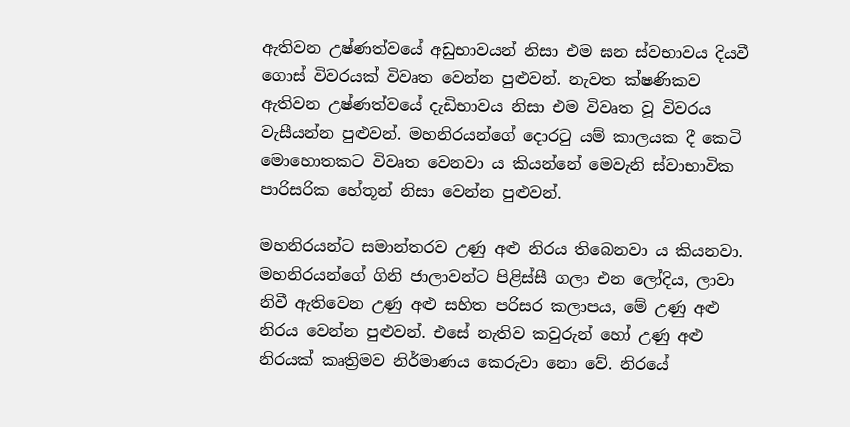ඇතිවන උෂ්ණත්වයේ අඩුභාවයන් නිසා එම ඝන ස්වභාවය දියවී ගොස් විවරයක් විවෘත වෙන්න පුළුවන්. නැවත ක්ෂණිකව ඇතිවන උෂ්ණත්වයේ දැඩිභාවය නිසා එම විවෘත වූ විවරය වැසීයන්න පුළුවන්. මහනිරයන්ගේ දොරටු යම් කාලයක දී කෙටි මොහොතකට විවෘත වෙනවා ය කියන්නේ මෙවැනි ස්වාභාවික පාරිසරික හේතූන් නිසා වෙන්න පුළුවන්.

මහනිරයන්ට සමාන්තරව උණු අළු නිරය තිබෙනවා ය කියනවා. මහනිරයන්ගේ ගිනි ජාලාවන්ට පිළිස්සී ගලා එන ලෝදිය, ලාවා නිවී ඇතිවෙන උණු අළු සහිත පරිසර කලාපය, මේ උණු අළු නිරය වෙන්න පුළුවන්. එසේ නැතිව කවුරුන් හෝ උණු අළු නිරයක් කෘත්‍රිමව නිර්මාණය කෙරුවා නො වේ. නිරයේ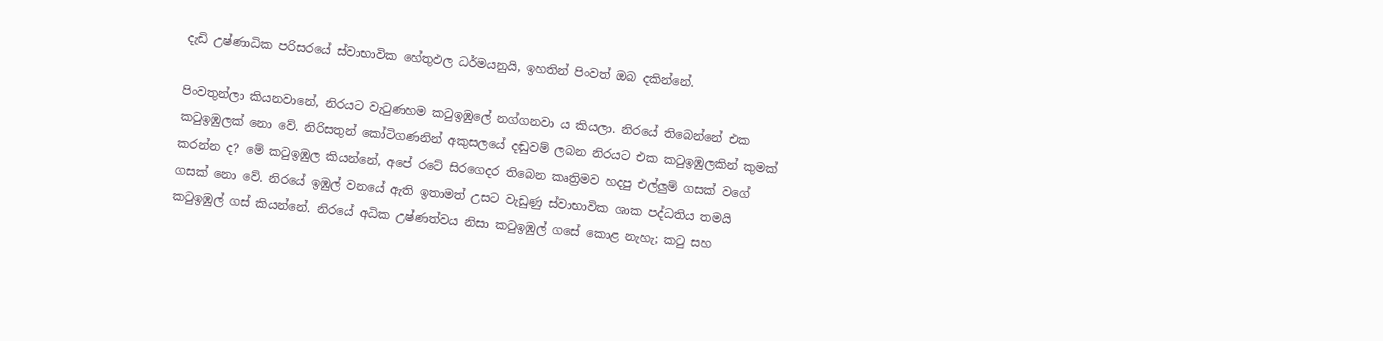දැඩි උෂ්ණාධික පරිසරයේ ස්වාභාවික හේතුඵල ධර්මයනුයි, ඉහතින් පිංවත් ඔබ දකින්නේ.

පිංවතුන්ලා කියනවානේ, නිරයට වැටුණහම කටුඉඹුලේ නග්ගනවා ය කියලා. නිරයේ තිබෙන්නේ එක කටුඉඹුලක් නො වේ. නිරිසතුන් කෝටිගණනින් අකුසලයේ දඬුවම් ලබන නිරයට එක කටුඉඹුලකින් කුමක් කරන්න ද? මේ කටුඉඹුල කියන්නේ, අපේ රටේ සිරගෙදර තිබෙන කෘත්‍රිමව හදපු එල්ලුම් ගසක් වගේ ගසක් නො වේ. නිරයේ ඉඹුල් වනයේ ඇති ඉතාමත් උසට වැඩුණු ස්වාභාවික ශාක පද්ධතිය තමයි කටුඉඹුල් ගස් කියන්නේ. නිරයේ අධික උෂ්ණත්වය නිසා කටුඉඹුල් ගසේ කොළ නැහැ; කටු සහ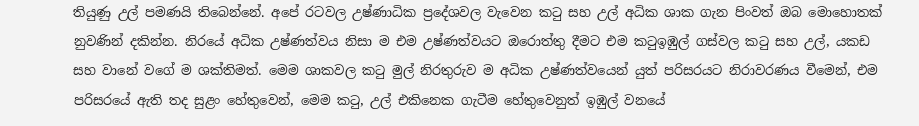තියුණු උල් පමණයි තිබෙන්නේ. අපේ රටවල උෂ්ණාධික ප්‍රදේශවල වැවෙන කටු සහ උල් අධික ශාක ගැන පිංවත් ඔබ මොහොතක් නුවණින් දකින්න. නිරයේ අධික උෂ්ණත්වය නිසා ම එම උෂ්ණත්වයට ඔරොත්තු දීමට එම කටුඉඹුල් ගස්වල කටු සහ උල්, යකඩ සහ වානේ වගේ ම ශක්තිමත්. මෙම ශාකවල කටු මුල් නිරතුරුව ම අධික උෂ්ණත්වයෙන් යුත් පරිසරයට නිරාවරණය වීමෙන්, එම පරිසරයේ ඇති තද සුළං හේතුවෙන්, මෙම කටු, උල් එකිනෙක ගැටීම හේතුවෙනුත් ඉඹුල් වනයේ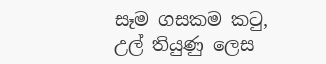සෑම ගසකම කටු, උල් තියුණු ලෙස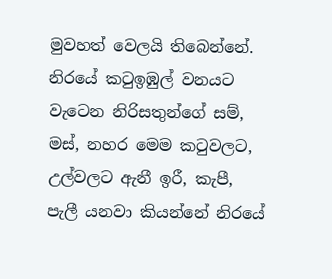මුවහත් වෙලයි තිබෙන්නේ. නිරයේ කටුඉඹුල් වනයට වැටෙන නිරිසතුන්ගේ සම්, මස්, නහර මෙම කටුවලට, උල්වලට ඇනී ඉරී, කැපී, පැලී යනවා කියන්නේ නිරයේ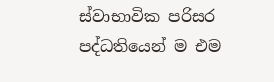ස්වාභාවික පරිසර පද්ධතියෙන් ම එම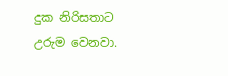දුක නිරිසතාට උරුම වෙනවා.